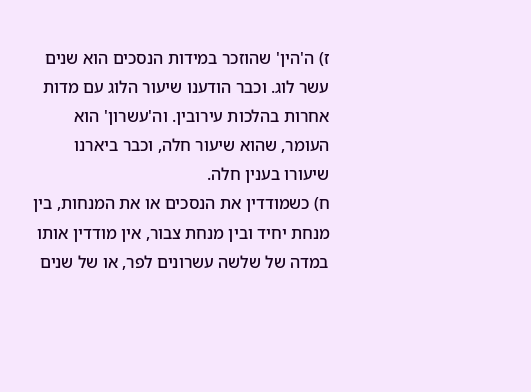ז) ה'הין' שהוזכר במידות הנסכים הוא שנים עשר לוג. וכבר הודענו שיעור הלוג עם מדות אחרות בהלכות עירובין. וה'עשרון' הוא העומר, שהוא שיעור חלה, וכבר ביארנו שיעורו בענין חלה.
ח) כשמודדין את הנסכים או את המנחות, בין מנחת יחיד ובין מנחת צבור, אין מודדין אותו במדה של שלשה עשרונים לפר, או של שנים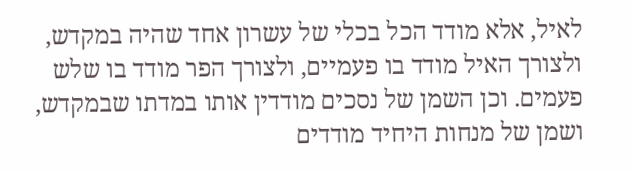לאיל, אלא מודד הכל בכלי של עשרון אחד שהיה במקדש, ולצורך האיל מודד בו פעמיים, ולצורך הפר מודד בו שלש פעמים. וכן השמן של נסכים מודדין אותו במדתו שבמקדש, ושמן של מנחות היחיד מודדים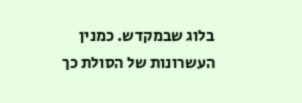בלוג שבמקדש. כמנין העשרונות של הסולת כך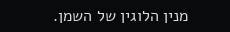מנין הלוגין של השמן.